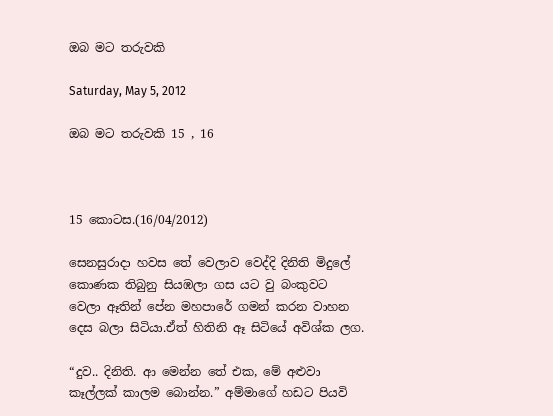ඔබ මට තරුවකි

Saturday, May 5, 2012

ඔබ මට තරුවකි 15 , 16



15 කොටස.(16/04/2012)

සෙනසුරාදා හවස තේ වෙලාව වෙද්දි දිනිති මිදුලේ කොණක තිබුනු සියඹලා ගස යට වු බංකුවට වෙලා ඈතින් පේන මහපාරේ ගමන් කරන වාහන දෙස බලා සිටියා.ඒත් හිතිනි ඈ සිටියේ අවිශ්ක ලග.

“දුව.. දිනිති. ආ මෙන්න තේ එක, මේ අළුවා කෑල්ලක් කාලම බොන්න.” අම්මාගේ හඩට පියවි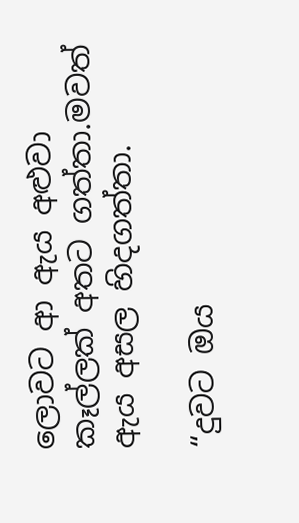ලොවට ආ ඇය අළුවා කෑල්ලක් අතට ගත්තා.මවත් ඇය අසල හිදගත්තා.

“දුවට ඔය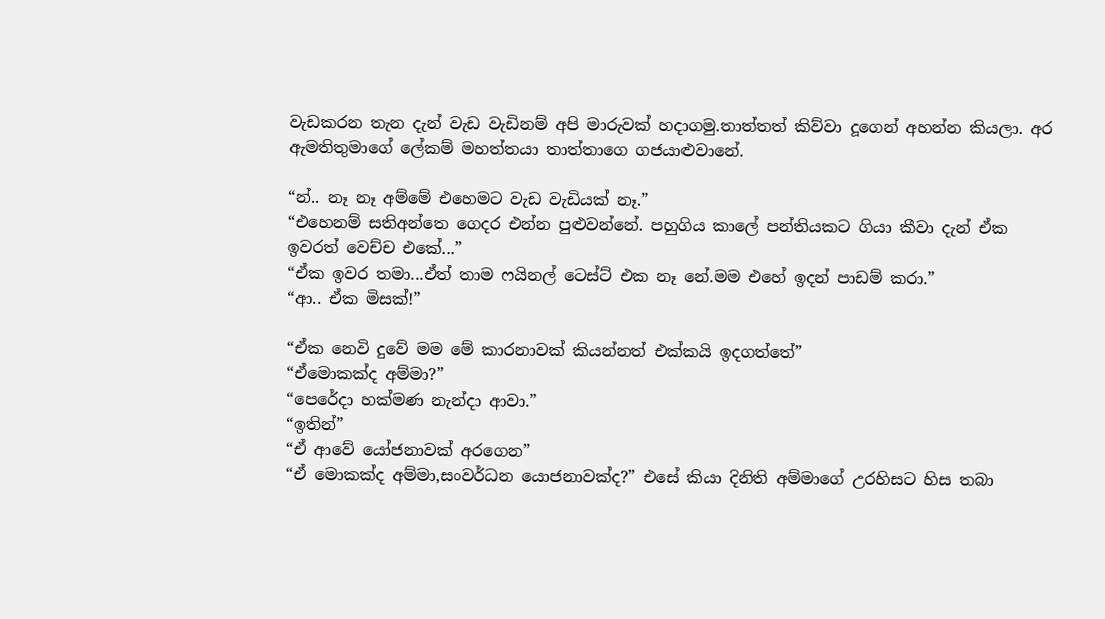වැඩකරන තැන දැන් වැඩ වැඩිනම් අපි මාරුවක් හදාගමු.තාත්තත් කිව්වා දූගෙන් අහන්න කියලා. අර ඇමතිතුමාගේ ලේකම් මහත්තයා තාත්තාගෙ ගජයාළුවානේ.

“න්.. නෑ නෑ අම්මේ එහෙමට වැඩ වැඩියක් නෑ.”
“එහෙනම් සතිඅන්තෙ ගෙදර එන්න පුළුවන්නේ. පහුගිය කාලේ පන්තියකට ගියා කීවා දැන් ඒක ඉවරත් වෙච්ච එකේ...”
“ඒක ඉවර තමා...ඒත් තාම ෆයිනල් ටෙස්ට් එක නෑ නේ.මම එහේ ඉදන් පාඩම් කරා.”
“ආ.. ඒක මිසක්!”

“ඒක නෙවි දුවේ මම මේ කාරනාවක් කියන්නත් එක්කයි ඉදගත්තේ”
“ඒමොකක්ද අම්මා?”
“පෙරේදා හක්මණ නැන්දා ආවා.”
“ඉතින්”
“ඒ ආවේ යෝජනාවක් අරගෙන”
“ඒ මොකක්ද අම්මා,සංවර්ධන යොජනාවක්ද?” එසේ කියා දිනිති අම්මාගේ උරහිසට හිස තබා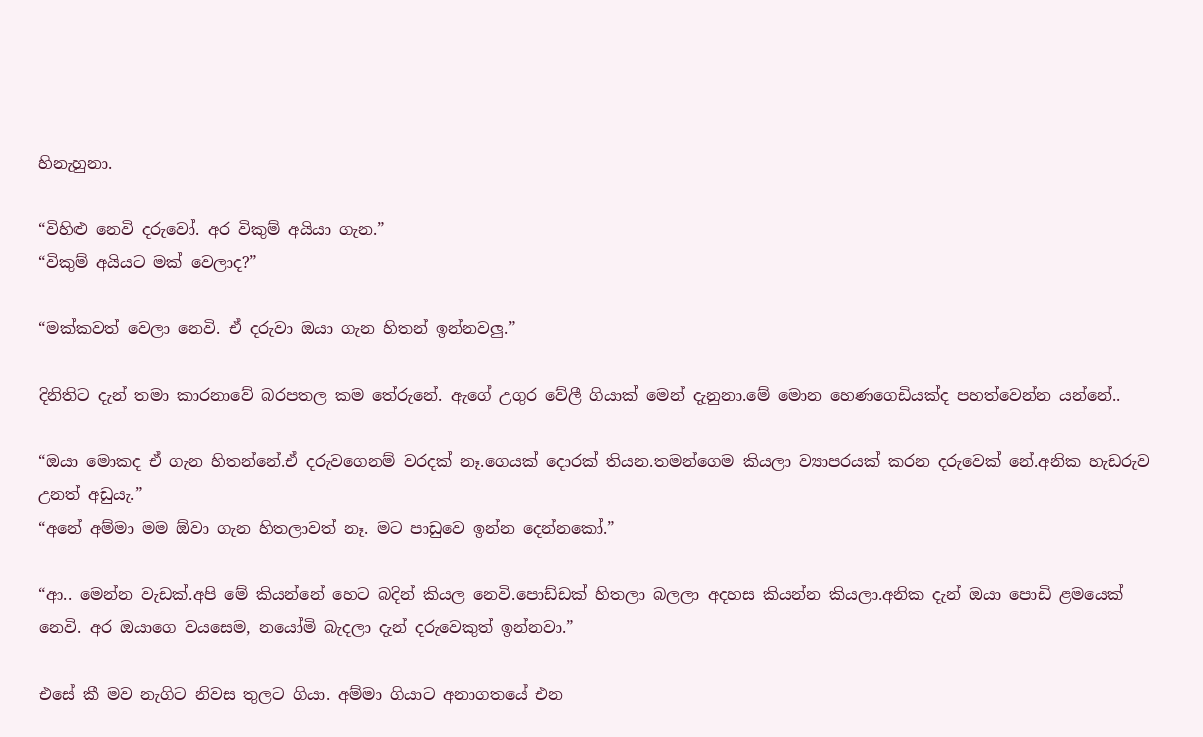හිනැහුනා.

“විහිළු නෙවි දරුවෝ. අර විකුම් අයියා ගැන.”
“විකුම් අයියට මක් වෙලාද?”

“මක්කවත් වෙලා නෙවි. ඒ දරුවා ඔයා ගැන හිතන් ඉන්නවලු.”

දිනිතිට දැන් තමා කාරනාවේ බරපතල කම තේරුනේ. ඇගේ උගුර වේලී ගියාක් මෙන් දැනුනා.මේ මොන හෙණගෙඩියක්ද පහත්වෙන්න යන්නේ..

“ඔයා මොකද ඒ ගැන හිතන්නේ.ඒ දරුවගෙනම් වරදක් නෑ.ගෙයක් දොරක් තියන.තමන්ගෙම කියලා ව්‍යාපරයක් කරන දරුවෙක් නේ.අනික හැඩරුව උනත් අඩුයැ.”
“අනේ අම්මා මම ඕවා ගැන හිතලාවත් නෑ. මට පාඩුවෙ ඉන්න දෙන්නකෝ.”

“ආ.. මෙන්න වැඩක්.අපි මේ කියන්නේ හෙට බදින් කියල නෙවි.පොඩ්ඩක් හිතලා බලලා අදහස කියන්න කියලා.අනික දැන් ඔයා පොඩි ළමයෙක් නෙවි. අර ඔයාගෙ වයසෙම, නයෝමි බැදලා දැන් දරුවෙකුත් ඉන්නවා.”

එසේ කී මව නැගිට නිවස තුලට ගියා. අම්මා ගියාට අනාගතයේ එන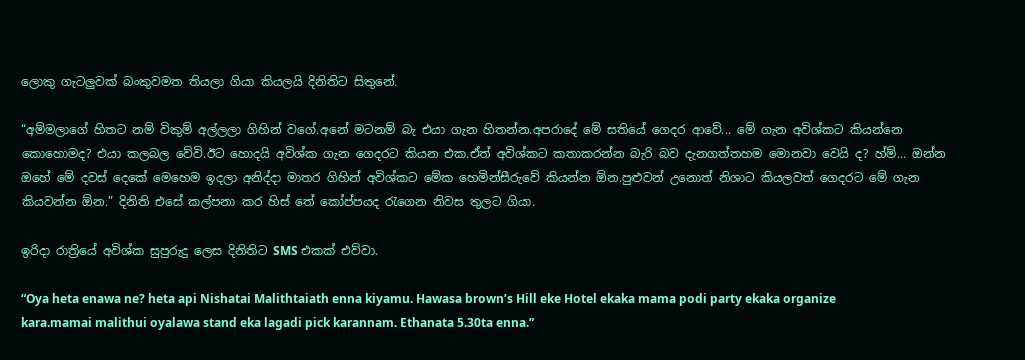ලොකු ගැටලුවක් බංකුවමත තියලා ගියා කියලයි දිනිතිට සිතුනේ.

“අම්මලාගේ හිතට නම් විකුම් අල්ලලා‍ ගිහින් වගේ.අනේ මටනම් බැ එයා ගැන හිතන්න.අපරාදේ මේ සතියේ ගෙදර ආවේ... මේ ගැන අවිශ්කට කියන්නෙ කොහොමද? එයා කලබල වේවි.ඊට හොදයි අවිශ්ක ගැන ගෙදරට කියන එක.ඒත් අවිශ්කට කතාකරන්න බැරි බව දැනගත්තහම මොනවා වෙයි ද? හ්ම්... ඔන්න ඔහේ මේ දවස් දෙකේ මෙහෙම ඉදලා අනිද්දා මාතර ගිහින් අවිශ්කට මේක හෙමින්සීරුවේ කියන්න ඕන.පුළුවන් උනොත් නිශාට කියලවත් ගෙදරට මේ ගැන කියවන්න ඕන.” දිනිති එසේ කල්පනා කර හිස් තේ කෝප්පයද රැගෙන නිවස තුලට ගියා.

ඉරිදා රාත්‍රියේ අවිශ්ක සුපුරුදු ලෙස දිනිතිට SMS එකක් එව්වා.

“Oya heta enawa ne? heta api Nishatai Malithtaiath enna kiyamu. Hawasa brown’s Hill eke Hotel ekaka mama podi party ekaka organize kara.mamai malithui oyalawa stand eka lagadi pick karannam. Ethanata 5.30ta enna.”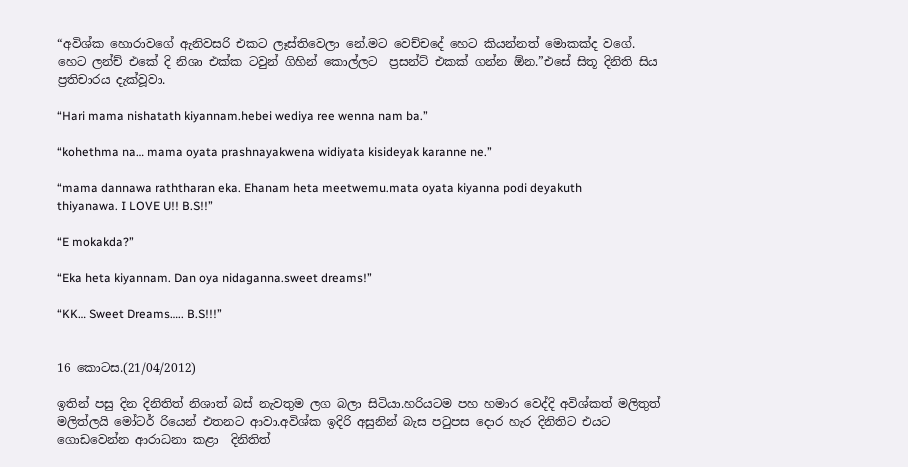“අවිශ්ක හොරාවගේ ඇනිවසරි එකට ලෑස්තිවෙලා නේ.මට වෙච්චදේ හෙට කියන්නත් මොකක්ද වගේ. හෙට ලන්ච් එකේ දි නිශා එක්ක ටවුන් ගිහින් කොල්ලට  ප්‍රසන්ට් එකක් ගන්න ඕන.”එසේ සිතූ දිනිති සිය ප්‍රතිචාරය දැක්වූවා.

“Hari mama nishatath kiyannam.hebei wediya ree wenna nam ba.”

“kohethma na… mama oyata prashnayakwena widiyata kisideyak karanne ne.”

“mama dannawa raththaran eka. Ehanam heta meetwemu.mata oyata kiyanna podi deyakuth thiyanawa. I LOVE U!! B.S!!”

“E mokakda?”

“Eka heta kiyannam. Dan oya nidaganna.sweet dreams!”

“KK… Sweet Dreams….. B.S!!!”


16 කොටස.(21/04/2012)

ඉතින් පසු දින දිනිතිත් නිශාත් බස් නැවතුම ලග බලා සිටියා.හරියටම පහ හමාර වෙද්දි අවිශ්කත් මලිතුත් මලිත්‍ලයි මෝටර් රියෙන් එතනට ආවා.අවිශ්ක ඉදිරි අසුනින් බැස පටුපස දොර හැර දිනිතිට එයට ගොඩවෙන්න ආරාධනා කළා  දිනිතිත්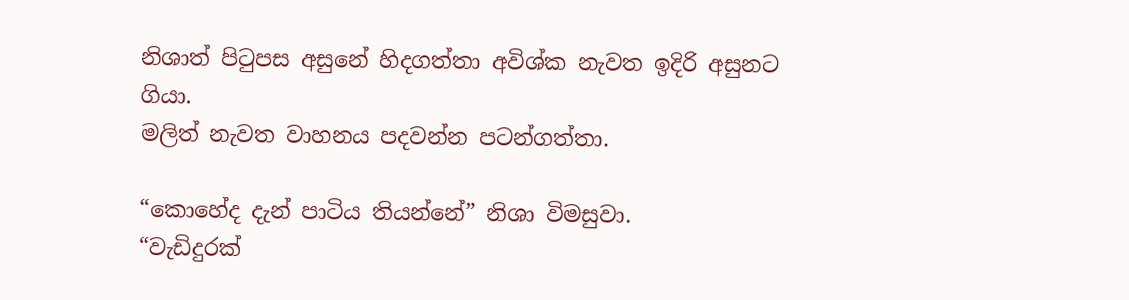නිශාත් පිටුපස අසුනේ හිදගත්තා අවිශ්ක නැවත ඉදිරි අසුනට ගියා.
මලිත් නැවත වාහනය පදවන්න පටන්ගත්තා.

“කොහේද දැන් පාටිය තියන්නේ” නිශා විමසුවා.
“වැඩිදුරක්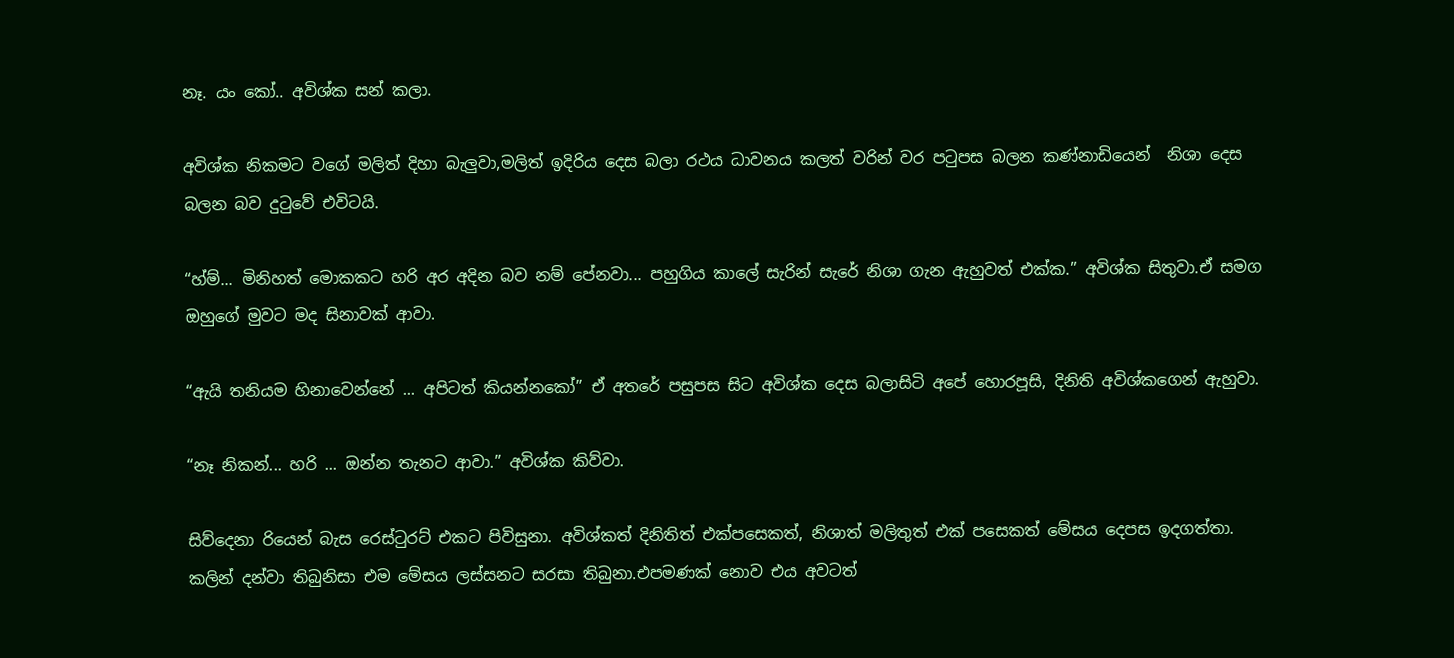නෑ. යං කෝ.. අවිශ්ක සන් කලා.

අවිශ්ක නිකමට වගේ මලිත් දිහා බැලුවා,මලිත් ඉදිරිය දෙස බලා රථය ධාවනය කලත් වරින් වර පටුපස බලන කණ්නාඩියෙන්  නිශා දෙස බලන බව දුටුවේ එවිටයි.

“හ්ම්... මිනිහත් මොකකට හරි අර අදින බව නම් පේනවා... පහුගිය කාලේ සැරින් සැරේ නිශා ගැන ඇහුවත් එක්ක.” අවිශ්ක සිතුවා.ඒ සමග ඔහුගේ මුවට මද සිනාවක් ආවා.

“ඇයි තනියම හිනාවෙන්නේ ... අපිටත් කියන්නකෝ” ඒ අතරේ පසුපස සිට අවිශ්ක දෙස බලාසිටි අපේ හොරපූසි, දිනිති අවිශ්කගෙන් ඇහුවා.

“නෑ නිකන්... හරි ... ඔන්න තැනට ආවා.” අවිශ්ක කිව්වා.

සිව්දෙනා රියෙන් බැස රෙස්ටුරට් එකට පිවිසුනා. අවිශ්කත් දිනිතිත් එක්පසෙකත්, නිශාත් මලිතුත් එක් පසෙකත් මේසය දෙපස ඉදගත්තා. කලින් දන්වා තිබුනිසා එම මේසය ලස්සනට සරසා තිබුනා.එපමණක් නොව එය අවටත්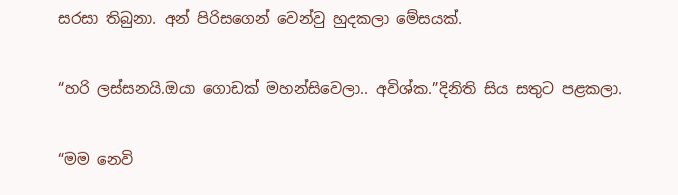සරසා තිබුනා. අන් පිරිසගෙන් වෙන්වු හුදකලා මේසයක්.

“හරි ලස්සනයි.ඔයා ගොඩක් මහන්සිවෙලා.. අවිශ්ක.”දිනිති සිය සතුට පළකලා.

“මම නෙවි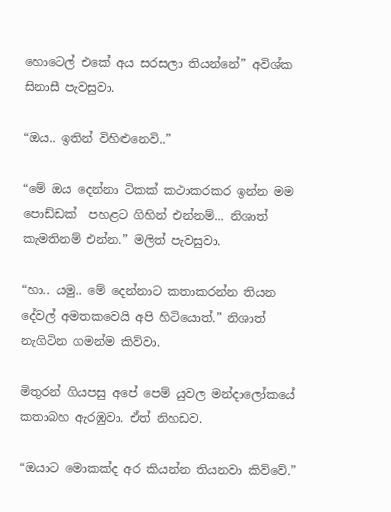හොටෙල් එකේ අය සරසලා තියන්නේ” අවිශ්ක සිනාසී පැවසුවා.

“ඔය.. ඉතින් විහිළුනෙවි..”

“මේ ඔය දෙන්නා ටිකක් කථාකරකර ඉන්න මම පොඩ්ඩක්  පහළට ගිහින් එන්නම්... නිශාත් කැමතිනම් එන්න.” මලිත් පැවසුවා.

“හා.. යමු.. මේ දෙන්නාට කතාකරන්න තියන දේවල් අමතකවෙයි අපි හිටියොත්.” නිශාත් නැගිටින ගමන්ම කිව්වා.

මිතුරන් ගියපසු අපේ පෙම් යුවල මන්දාලෝකයේ කතාබහ ඇරඹුවා. ඒත් නිහඩව.

“ඔයාට මොකක්ද අර කියන්න තියනවා කිව්වේ.”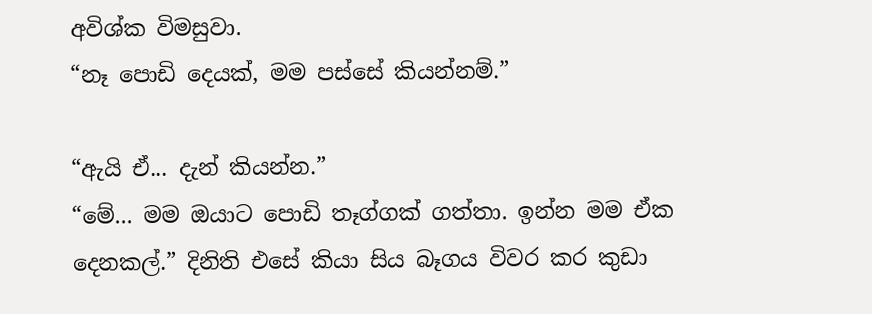අවිශ්ක විමසුවා.
“නෑ පොඩි දෙයක්, මම පස්සේ කියන්නම්.”

“ඇයි ඒ... දැන් කියන්න.”
“මේ... මම ඔයාට පොඩි තෑග්ගක් ගත්තා. ඉන්න මම ඒක දෙනකල්.” දිනිති එසේ කියා සිය බෑගය විවර කර කුඩා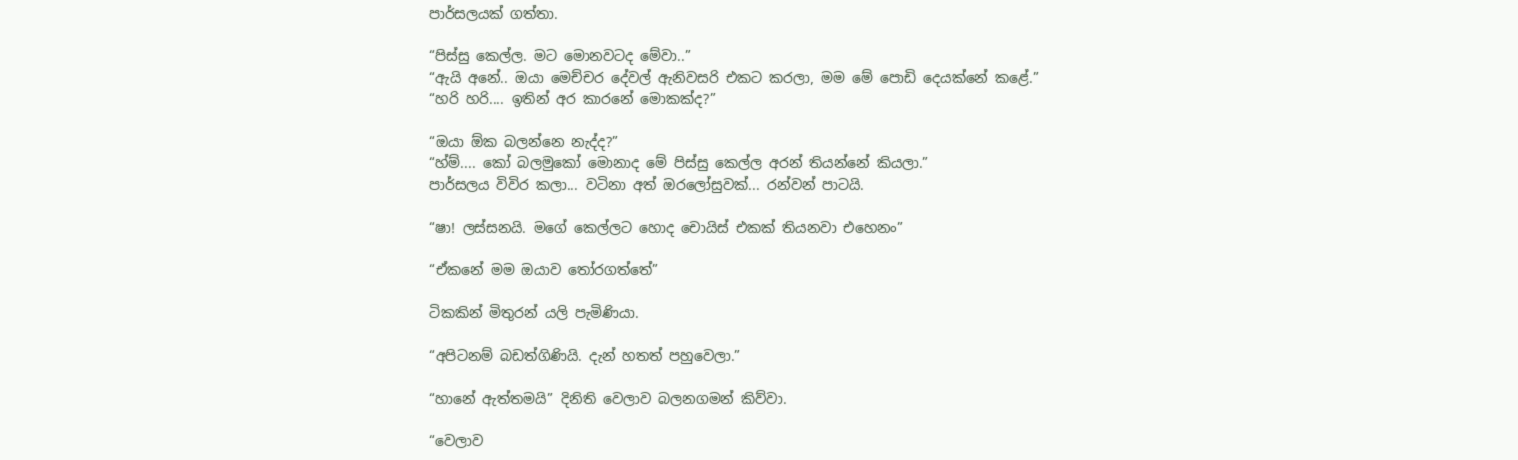පාර්සලයක් ගත්තා.

“පිස්සු කෙල්ල. මට මොනවටද මේවා..”
“ඇයි අනේ.. ඔයා මෙච්චර දේවල් ඇනිවසරි එකට කරලා, මම මේ පොඩි දෙයක්නේ කළේ.”
“හරි හරි.... ඉතින් අර කාරනේ මොකක්ද?”

“ඔයා ඕක බලන්නෙ නැද්ද?”
“හ්ම්.... කෝ බලමුකෝ මොනාද මේ පිස්සු කෙල්ල අරන් තියන්නේ කියලා.”
පාර්සලය විවිර කලා... වටිනා අත්‍‍‍ ඔරලෝසුවක්... රන්වන් පාටයි.

“ෂා! ලස්සනයි. මගේ කෙල්ලට හොද චොයිස් එකක් තියනවා එහෙනං”

“ඒකනේ මම ඔයාව තෝරගත්තේ”

ටිකකින් මිතුරන් යලි පැමිණියා.

“අපිටනම් බඩත්ගිණියි. දැන් හතත් පහුවෙලා.”

“හානේ ඇත්තමයි” දිනිති වෙලාව බලනගමන් කිව්වා.

“වෙලාව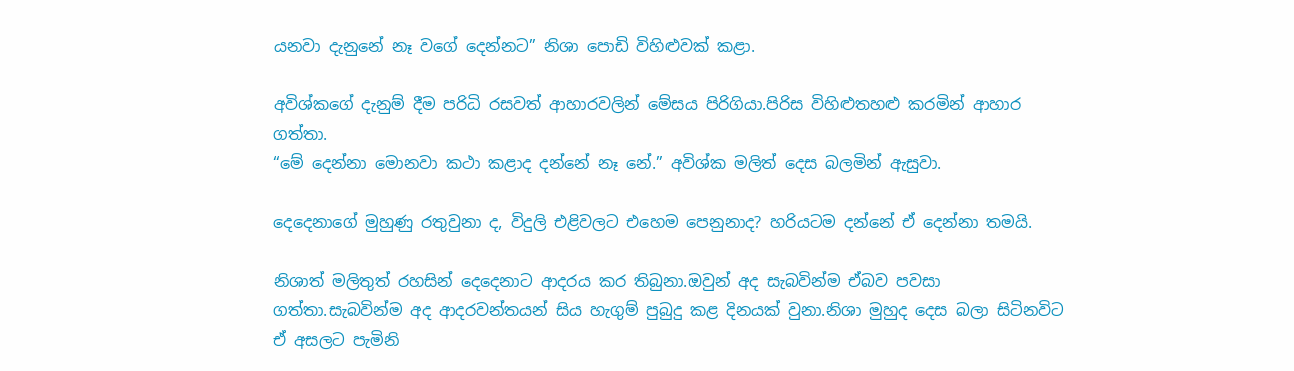යනවා දැනුනේ නෑ වගේ දෙන්නට” නිශා පොඩි විහිළුවක් කළා.

අවිශ්කගේ දැනුම් දීම පරිධි රසවත් ආහාරවලින් මේසය පිරිගියා.පිරිස විහිළුතහළු කරමින් ආහාර ගත්තා.
“මේ දෙන්නා මොනවා කථා කළාද දන්නේ නෑ නේ.” අවිශ්ක මලිත් දෙස බලමින් ඇසුවා.

දෙදෙනාගේ මුහුණු රතුවුනා ද, විදුලි එළිවලට එහෙම පෙනුනාද? හරියටම දන්නේ ඒ දෙන්නා තමයි.

නිශාත් මලිතුත් රහසින් දෙදෙනාට ආදරය කර තිබුනා.ඔවුන් අද සැබවින්ම ඒබව පවසා ගත්තා.සැබවින්ම අද ආදරවන්තයන් සිය හැගුම් පුබුදු කළ දිනයක් වුනා.නිශා මුහුද දෙස බලා සිටිනවිට ඒ අසලට පැමිනි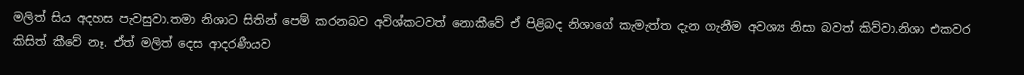මලිත් සිය අදහස පැවසුවා.තමා නිශාට සිතින් පෙම් කරනබව අවිශ්කටවත් නොකීවේ ඒ පිළිබද නිශාගේ කැමැත්ත දැන ගැනීම අවශ්‍ය නිසා බවත් කිව්වා.නිශා එකවර කිසිත් කීවේ නෑ. ඒත් මලිත් දෙස ආදරණීයව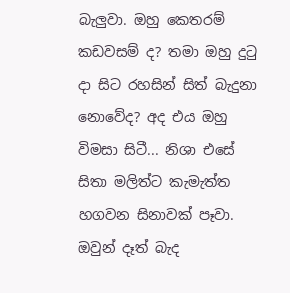බැලුවා. ඔහු කෙතරම් කඩවසම් ද? තමා ඔහු දුටු දා සිට රහසින් සිත් බැදුනා නොවේද? අද එය ඔහු විමසා සිටී... නිශා එසේ සිතා මලිත්ට කැමැත්ත හගවන සිනාවක් පෑවා. ඔවුන් දෑත් බැද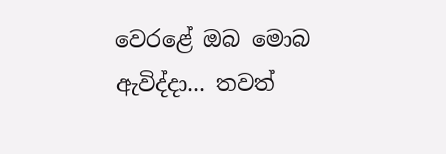වෙරළේ ඔබ මොබ ඇවිද්දා... තවත්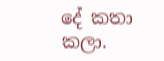දේ කතා කලා.